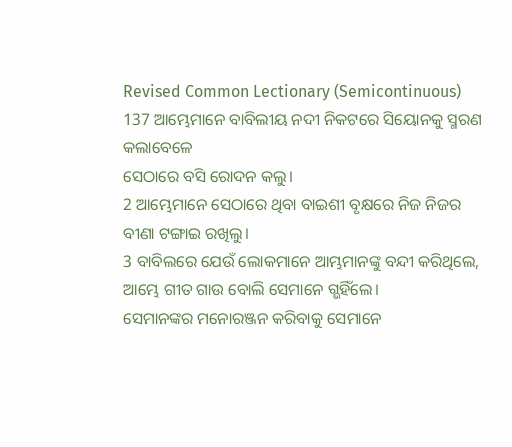Revised Common Lectionary (Semicontinuous)
137 ଆମ୍ଭେମାନେ ବାବିଲୀୟ ନଦୀ ନିକଟରେ ସିୟୋନକୁ ସ୍ମରଣ କଲାବେଳେ
ସେଠାରେ ବସି ରୋଦନ କଲୁ।
2 ଆମ୍ଭେମାନେ ସେଠାରେ ଥିବା ବାଇଶୀ ବୃକ୍ଷରେ ନିଜ ନିଜର ବୀଣା ଟଙ୍ଗାଇ ରଖିଲୁ।
3 ବାବିଲରେ ଯେଉଁ ଲୋକମାନେ ଆମ୍ଭମାନଙ୍କୁ ବନ୍ଦୀ କରିଥିଲେ, ଆମ୍ଭେ ଗୀତ ଗାଉ ବୋଲି ସେମାନେ ଗ୍ଭହିଁଲେ।
ସେମାନଙ୍କର ମନୋରଞ୍ଜନ କରିବାକୁ ସେମାନେ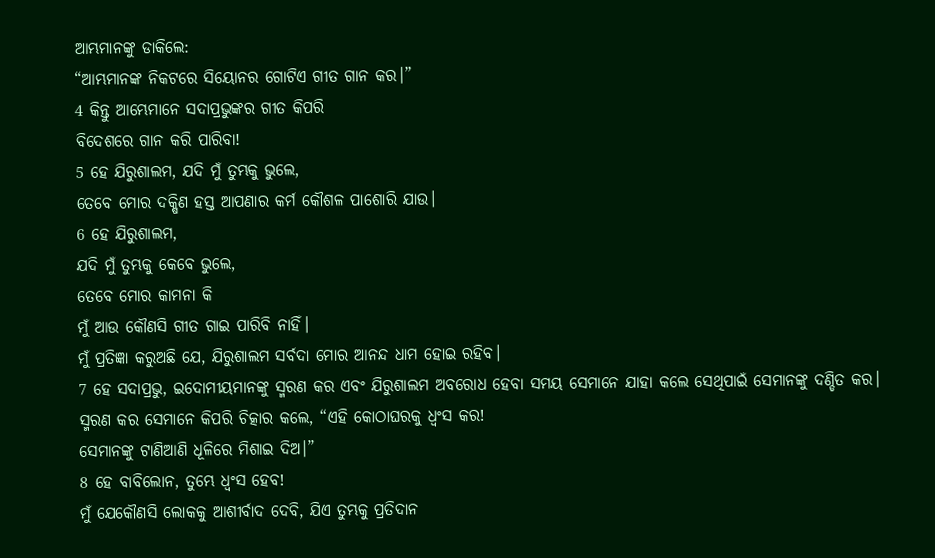ଆମ୍ଭମାନଙ୍କୁ ଡାକିଲେ:
“ଆମ୍ଭମାନଙ୍କ ନିକଟରେ ସିୟୋନର ଗୋଟିଏ ଗୀତ ଗାନ କର।”
4 କିନ୍ତୁ ଆମ୍ଭେମାନେ ସଦାପ୍ରଭୁଙ୍କର ଗୀତ କିପରି
ବିଦେଶରେ ଗାନ କରି ପାରିବା!
5 ହେ ଯିରୁଶାଲମ, ଯଦି ମୁଁ ତୁମ୍ଭକୁ ଭୁଲେ,
ତେବେ ମୋର ଦକ୍ଷିଣ ହସ୍ତ ଆପଣାର କର୍ମ କୌଶଳ ପାଶୋରି ଯାଉ।
6 ହେ ଯିରୁଶାଲମ,
ଯଦି ମୁଁ ତୁମ୍ଭକୁ କେବେ ଭୁଲେ,
ତେବେ ମୋର କାମନା କି
ମୁଁ ଆଉ କୌଣସି ଗୀତ ଗାଇ ପାରିବି ନାହିଁ।
ମୁଁ ପ୍ରତିଜ୍ଞା କରୁଅଛି ଯେ, ଯିରୁଶାଲମ ସର୍ବଦା ମୋର ଆନନ୍ଦ ଧାମ ହୋଇ ରହିବ।
7 ହେ ସଦାପ୍ରଭୁ, ଇଦୋମୀୟମାନଙ୍କୁ ସ୍ମରଣ କର ଏବଂ ଯିରୁଶାଲମ ଅବରୋଧ ହେବା ସମୟ ସେମାନେ ଯାହା କଲେ ସେଥିପାଇଁ ସେମାନଙ୍କୁ ଦଣ୍ଡିତ କର।
ସ୍ମରଣ କର ସେମାନେ କିପରି ଚିତ୍କାର କଲେ, “ଏହି କୋଠାଘରକୁ ଧ୍ୱଂସ କର!
ସେମାନଙ୍କୁ ଟାଣିଆଣି ଧୂଳିରେ ମିଶାଇ ଦିଅ।”
8 ହେ ବାବିଲୋନ, ତୁମ୍ଭେ ଧ୍ୱଂସ ହେବ!
ମୁଁ ଯେକୌଣସି ଲୋକକୁ ଆଶୀର୍ବାଦ ଦେବି, ଯିଏ ତୁମ୍ଭକୁ ପ୍ରତିଦାନ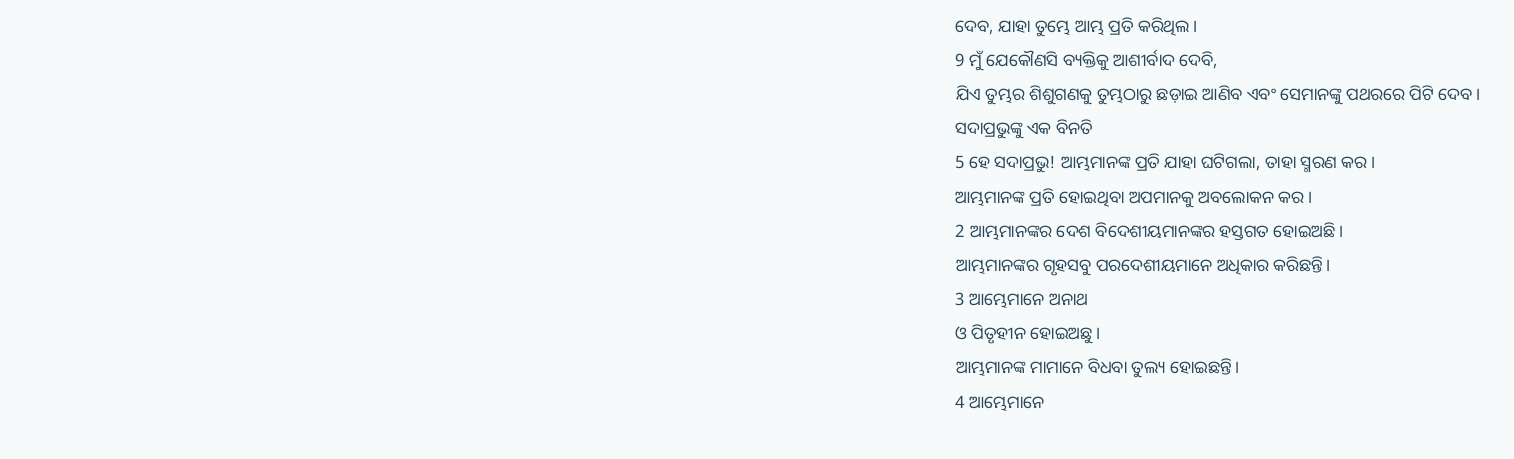ଦେବ, ଯାହା ତୁମ୍ଭେ ଆମ୍ଭ ପ୍ରତି କରିଥିଲ।
9 ମୁଁ ଯେକୌଣସି ବ୍ୟକ୍ତିକୁ ଆଶୀର୍ବାଦ ଦେବି,
ଯିଏ ତୁମ୍ଭର ଶିଶୁଗଣକୁ ତୁମ୍ଭଠାରୁ ଛଡ଼ାଇ ଆଣିବ ଏବଂ ସେମାନଙ୍କୁ ପଥରରେ ପିଟି ଦେବ।
ସଦାପ୍ରଭୁଙ୍କୁ ଏକ ବିନତି
5 ହେ ସଦାପ୍ରଭୁ! ଆମ୍ଭମାନଙ୍କ ପ୍ରତି ଯାହା ଘଟିଗଲା, ତାହା ସ୍ମରଣ କର।
ଆମ୍ଭମାନଙ୍କ ପ୍ରତି ହୋଇଥିବା ଅପମାନକୁ ଅବଲୋକନ କର।
2 ଆମ୍ଭମାନଙ୍କର ଦେଶ ବିଦେଶୀୟମାନଙ୍କର ହସ୍ତଗତ ହୋଇଅଛି।
ଆମ୍ଭମାନଙ୍କର ଗୃହସବୁ ପରଦେଶୀୟମାନେ ଅଧିକାର କରିଛନ୍ତି।
3 ଆମ୍ଭେମାନେ ଅନାଥ
ଓ ପିତୃହୀନ ହୋଇଅଛୁ।
ଆମ୍ଭମାନଙ୍କ ମାମାନେ ବିଧବା ତୁଲ୍ୟ ହୋଇଛନ୍ତି।
4 ଆମ୍ଭେମାନେ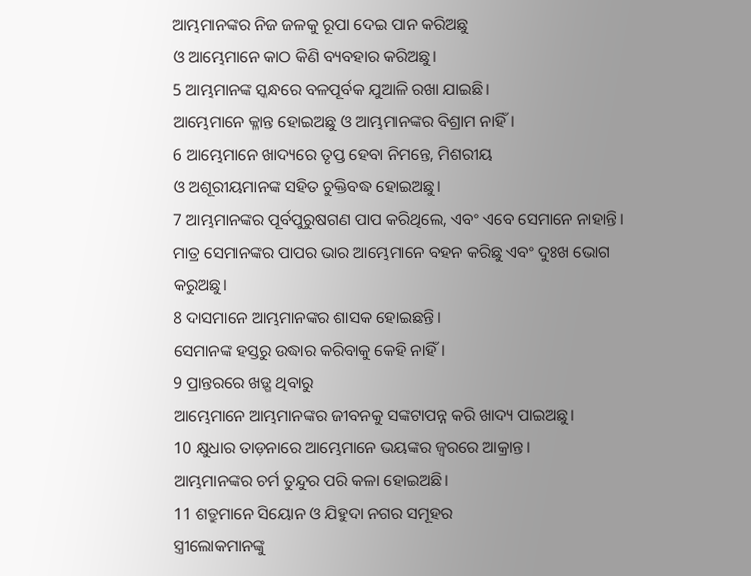ଆମ୍ଭମାନଙ୍କର ନିଜ ଜଳକୁ ରୂପା ଦେଇ ପାନ କରିଅଛୁ
ଓ ଆମ୍ଭେମାନେ କାଠ କିଣି ବ୍ୟବହାର କରିଅଛୁ।
5 ଆମ୍ଭମାନଙ୍କ ସ୍କନ୍ଧରେ ବଳପୂର୍ବକ ଯୁଆଳି ରଖା ଯାଇଛି।
ଆମ୍ଭେମାନେ କ୍ଳାନ୍ତ ହୋଇଅଛୁ ଓ ଆମ୍ଭମାନଙ୍କର ବିଶ୍ରାମ ନାହିଁ।
6 ଆମ୍ଭେମାନେ ଖାଦ୍ୟରେ ତୃପ୍ତ ହେବା ନିମନ୍ତେ, ମିଶରୀୟ
ଓ ଅଶୂରୀୟମାନଙ୍କ ସହିତ ଚୁକ୍ତିବଦ୍ଧ ହୋଇଅଛୁ।
7 ଆମ୍ଭମାନଙ୍କର ପୂର୍ବପୁରୁଷଗଣ ପାପ କରିଥିଲେ, ଏବଂ ଏବେ ସେମାନେ ନାହାନ୍ତି।
ମାତ୍ର ସେମାନଙ୍କର ପାପର ଭାର ଆମ୍ଭେମାନେ ବହନ କରିଛୁ ଏବଂ ଦୁଃଖ ଭୋଗ କରୁଅଛୁ।
8 ଦାସମାନେ ଆମ୍ଭମାନଙ୍କର ଶାସକ ହୋଇଛନ୍ତି।
ସେମାନଙ୍କ ହସ୍ତରୁ ଉଦ୍ଧାର କରିବାକୁ କେହି ନାହିଁ।
9 ପ୍ରାନ୍ତରରେ ଖଡ଼୍ଗ ଥିବାରୁ
ଆମ୍ଭେମାନେ ଆମ୍ଭମାନଙ୍କର ଜୀବନକୁ ସଙ୍କଟାପନ୍ନ କରି ଖାଦ୍ୟ ପାଇଅଛୁ।
10 କ୍ଷୁଧାର ତାଡ଼ନାରେ ଆମ୍ଭେମାନେ ଭୟଙ୍କର ଜ୍ୱରରେ ଆକ୍ରାନ୍ତ।
ଆମ୍ଭମାନଙ୍କର ଚର୍ମ ତୁନ୍ଦୁର ପରି କଳା ହୋଇଅଛି।
11 ଶତ୍ରୁମାନେ ସିୟୋନ ଓ ଯିହୁଦା ନଗର ସମୂହର
ସ୍ତ୍ରୀଲୋକମାନଙ୍କୁ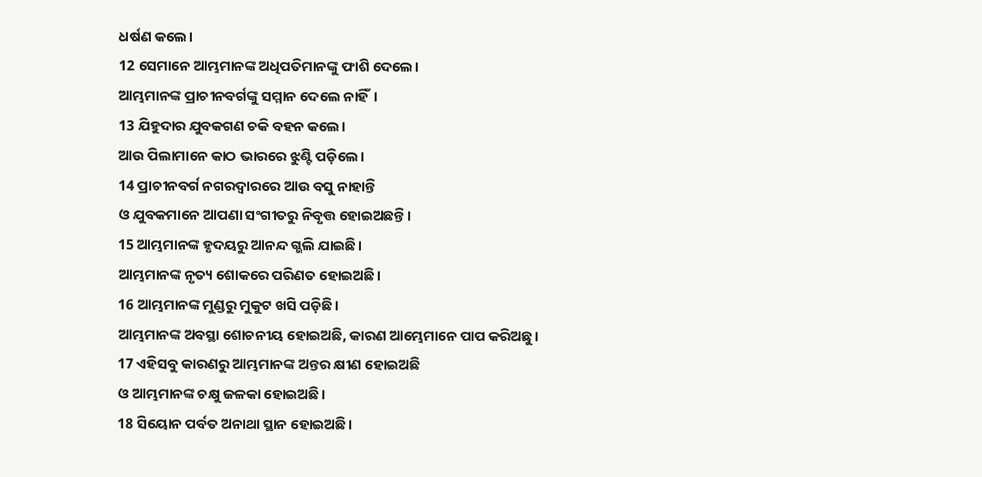ଧର୍ଷଣ କଲେ।
12 ସେମାନେ ଆମ୍ଭମାନଙ୍କ ଅଧିପତିମାନଙ୍କୁ ଫାଶି ଦେଲେ।
ଆମ୍ଭମାନଙ୍କ ପ୍ରାଚୀନବର୍ଗଙ୍କୁ ସମ୍ମାନ ଦେଲେ ନାହିଁ।
13 ଯିହୁଦାର ଯୁବକଗଣ ଚକି ବହନ କଲେ।
ଆଉ ପିଲାମାନେ କାଠ ଭାରରେ ଝୁଣ୍ଟି ପଡ଼ିଲେ।
14 ପ୍ରାଚୀନବର୍ଗ ନଗରଦ୍ୱାରରେ ଆଉ ବସୁ ନାହାନ୍ତି
ଓ ଯୁବକମାନେ ଆପଣା ସଂଗୀତରୁ ନିବୃତ୍ତ ହୋଇଅଛନ୍ତି।
15 ଆମ୍ଭମାନଙ୍କ ହୃଦୟରୁ ଆନନ୍ଦ ଗ୍ଭଲି ଯାଇଛି।
ଆମ୍ଭମାନଙ୍କ ନୃତ୍ୟ ଶୋକରେ ପରିଣତ ହୋଇଅଛି।
16 ଆମ୍ଭମାନଙ୍କ ମୁଣ୍ଡରୁ ମୁକୁଟ ଖସି ପଡ଼ିଛି।
ଆମ୍ଭମାନଙ୍କ ଅବସ୍ଥା ଶୋଚନୀୟ ହୋଇଅଛି, କାରଣ ଆମ୍ଭେମାନେ ପାପ କରିଅଛୁ।
17 ଏହିସବୁ କାରଣରୁ ଆମ୍ଭମାନଙ୍କ ଅନ୍ତର କ୍ଷୀଣ ହୋଇଅଛି
ଓ ଆମ୍ଭମାନଙ୍କ ଚକ୍ଷୁ ଜଳକା ହୋଇଅଛି।
18 ସିୟୋନ ପର୍ବତ ଅନାଥା ସ୍ଥାନ ହୋଇଅଛି।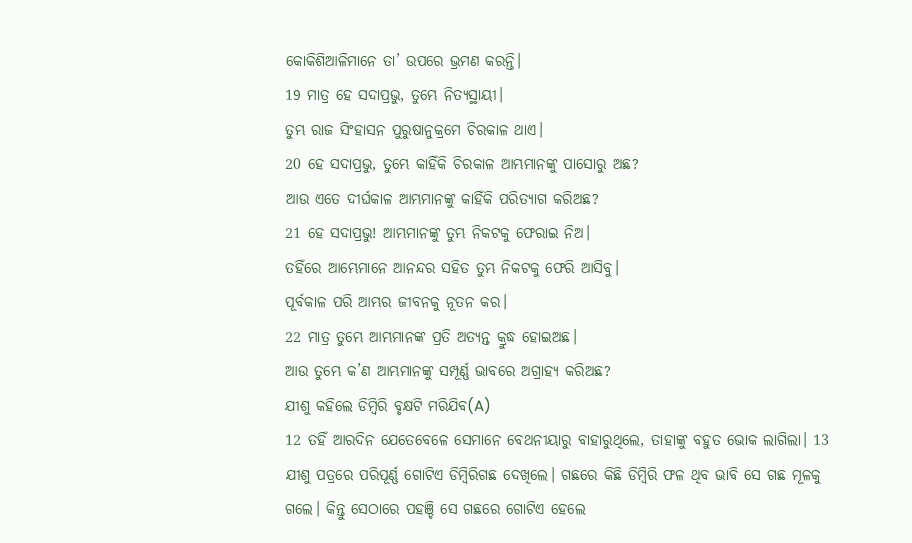କୋକିଶିଆଳିମାନେ ତା’ ଉପରେ ଭ୍ରମଣ କରନ୍ତି।
19 ମାତ୍ର ହେ ସଦାପ୍ରଭୁ, ତୁମ୍ଭେ ନିତ୍ୟସ୍ଥାୟୀ।
ତୁମ୍ଭ ରାଜ ସିଂହାସନ ପୁରୁଷାନୁକ୍ରମେ ଚିରକାଳ ଥାଏ।
20 ହେ ସଦାପ୍ରଭୁ, ତୁମ୍ଭେ କାହିଁକି ଚିରକାଳ ଆମ୍ଭମାନଙ୍କୁ ପାସୋରୁ ଅଛ?
ଆଉ ଏତେ ଦୀର୍ଘକାଳ ଆମ୍ଭମାନଙ୍କୁ କାହିଁକି ପରିତ୍ୟାଗ କରିଅଛ?
21 ହେ ସଦାପ୍ରଭୁ! ଆମ୍ଭମାନଙ୍କୁ ତୁମ୍ଭ ନିକଟକୁ ଫେରାଇ ନିଅ।
ତହିଁରେ ଆମ୍ଭେମାନେ ଆନନ୍ଦର ସହିତ ତୁମ୍ଭ ନିକଟକୁ ଫେରି ଆସିବୁ।
ପୂର୍ବକାଳ ପରି ଆମ୍ଭର ଜୀବନକୁ ନୂତନ କର।
22 ମାତ୍ର ତୁମ୍ଭେ ଆମ୍ଭମାନଙ୍କ ପ୍ରତି ଅତ୍ୟନ୍ତ କ୍ରୁଦ୍ଧ ହୋଇଅଛ।
ଆଉ ତୁମ୍ଭେ କ’ଣ ଆମ୍ଭମାନଙ୍କୁ ସମ୍ପୂର୍ଣ୍ଣ ଭାବରେ ଅଗ୍ରାହ୍ୟ କରିଅଛ?
ଯୀଶୁ କହିଲେ ଡିମ୍ବିରି ବୃକ୍ଷଟି ମରିଯିବ(A)
12 ତହିଁ ଆରଦିନ ଯେତେବେଳେ ସେମାନେ ବେଥନୀୟାରୁ ବାହାରୁଥିଲେ, ତାହାଙ୍କୁ ବହୁତ ଭୋକ ଲାଗିଲା। 13 ଯୀଶୁ ପତ୍ରରେ ପରିପୂର୍ଣ୍ଣ ଗୋଟିଏ ଡିମ୍ବିରିଗଛ ଦେଖିଲେ। ଗଛରେ କିଛି ଡିମ୍ବିରି ଫଳ ଥିବ ଭାବି ସେ ଗଛ ମୂଳକୁ ଗଲେ। କିନ୍ତୁ ସେଠାରେ ପହଞ୍ଚି ସେ ଗଛରେ ଗୋଟିଏ ହେଲେ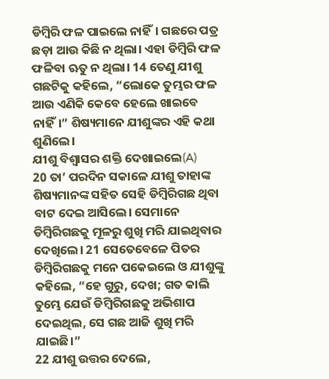ଡିମ୍ବିରି ଫଳ ପାଇଲେ ନାହିଁ। ଗଛରେ ପତ୍ର ଛଡ଼ା ଆଉ କିଛି ନ ଥିଲା। ଏହା ଡିମ୍ବିରି ଫଳ ଫଳିବା ଋତୁ ନ ଥିଲା। 14 ତେଣୁ ଯୀଶୁ ଗଛଟିକୁ କହିଲେ, “ଲୋକେ ତୁମ୍ଭର ଫଳ ଆଉ ଏଣିକି କେବେ ହେଲେ ଖାଇବେ ନାହିଁ।” ଶିଷ୍ୟମାନେ ଯୀଶୁଙ୍କର ଏହି କଥା ଶୁଣିଲେ।
ଯୀଶୁ ବିଶ୍ୱାସର ଶକ୍ତି ଦେଖାଇଲେ(A)
20 ତା’ ପରଦିନ ସକାଳେ ଯୀଶୁ ତାହାଙ୍କ ଶିଷ୍ୟମାନଙ୍କ ସହିତ ସେହି ଡିମ୍ବିରିଗଛ ଥିବା ବାଟ ଦେଇ ଆସିଲେ। ସେମାନେ ଡିମ୍ବିରିଗଛକୁ ମୂଳରୁ ଶୁଖି ମରି ଯାଇଥିବାର ଦେଖିଲେ। 21 ସେତେବେଳେ ପିତର ଡିମ୍ବିରିଗଛକୁ ମନେ ପକେଇଲେ ଓ ଯୀଶୁଙ୍କୁ କହିଲେ, “ହେ ଗୁରୁ, ଦେଖ; ଗତ କାଲି ତୁମ୍ଭେ ଯେଉଁ ଡିମ୍ବିରିଗଛକୁ ଅଭିଶାପ ଦେଇଥିଲ, ସେ ଗଛ ଆଜି ଶୁଖି ମରି ଯାଇଛି।”
22 ଯୀଶୁ ଉତ୍ତର ଦେଲେ,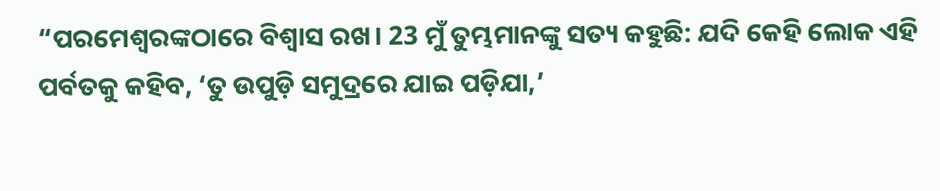“ପରମେଶ୍ୱରଙ୍କଠାରେ ବିଶ୍ୱାସ ରଖ। 23 ମୁଁ ତୁମ୍ଭମାନଙ୍କୁ ସତ୍ୟ କହୁଛି: ଯଦି କେହି ଲୋକ ଏହି ପର୍ବତକୁ କହିବ, ‘ତୁ ଉପୁଡ଼ି ସମୁଦ୍ରରେ ଯାଇ ପଡ଼ିଯା,’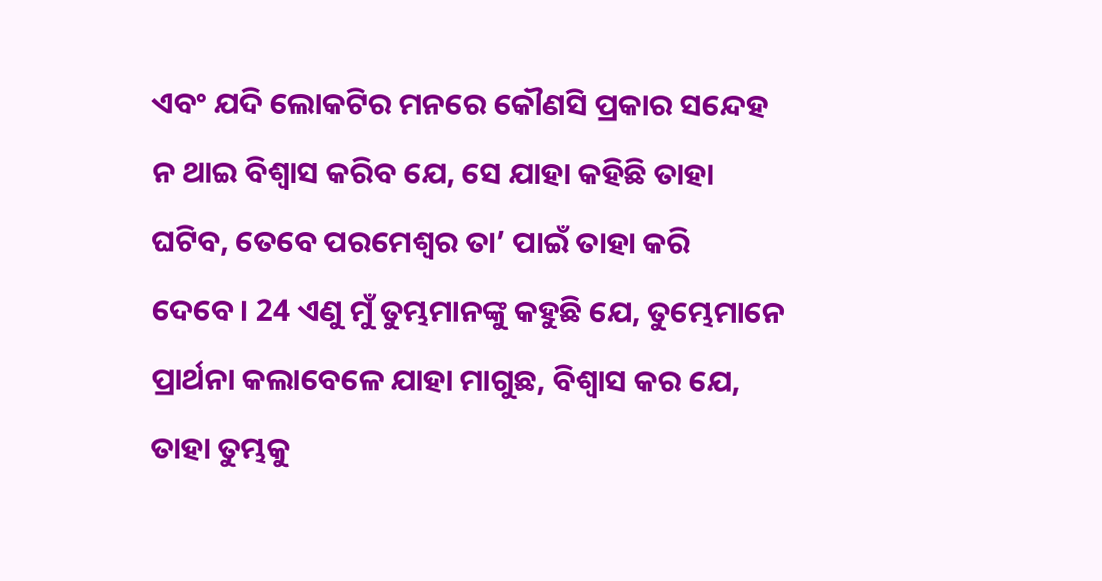ଏବଂ ଯଦି ଲୋକଟିର ମନରେ କୌଣସି ପ୍ରକାର ସନ୍ଦେହ ନ ଥାଇ ବିଶ୍ୱାସ କରିବ ଯେ, ସେ ଯାହା କହିଛି ତାହା ଘଟିବ, ତେବେ ପରମେଶ୍ୱର ତା’ ପାଇଁ ତାହା କରି ଦେବେ। 24 ଏଣୁ ମୁଁ ତୁମ୍ଭମାନଙ୍କୁ କହୁଛି ଯେ, ତୁମ୍ଭେମାନେ ପ୍ରାର୍ଥନା କଲାବେଳେ ଯାହା ମାଗୁଛ, ବିଶ୍ୱାସ କର ଯେ, ତାହା ତୁମ୍ଭକୁ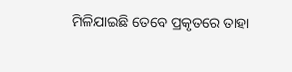ମିଳିଯାଇଛି ତେବେ ପ୍ରକୃତରେ ତାହା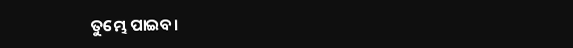ତୁମ୍ଭେ ପାଇବ।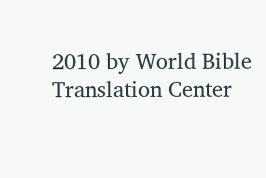2010 by World Bible Translation Center